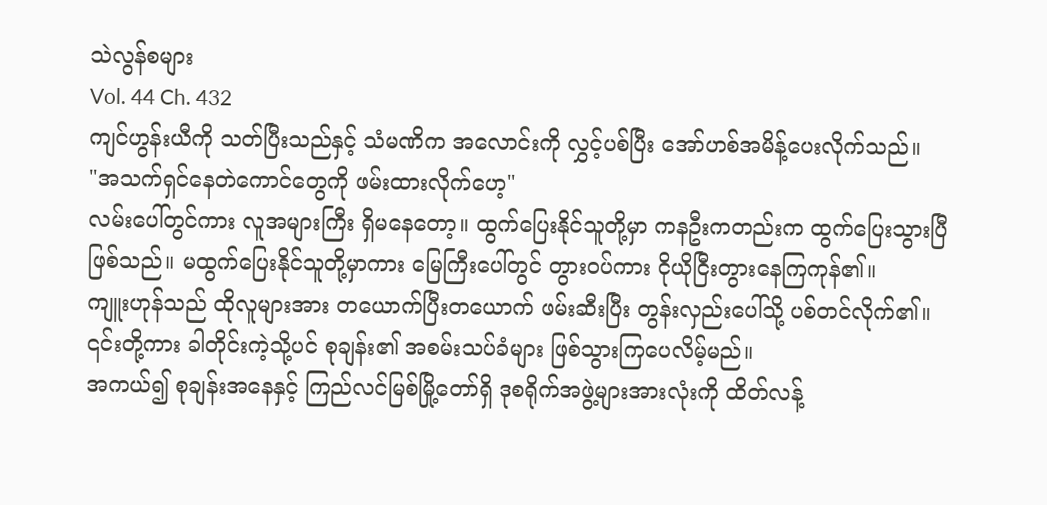သဲလွန်စများ
Vol. 44 Ch. 432
ကျင်ဟွန်းယီကို သတ်ပြီးသည်နှင့် သံမဏိက အလောင်းကို လွှင့်ပစ်ပြီး အော်ဟစ်အမိန့်ပေးလိုက်သည်။
"အသက်ရှင်နေတဲကောင်တွေကို ဖမ်းထားလိုက်ဟေ့"
လမ်းပေါ်တွင်ကား လူအများကြီး ရှိမနေတော့။ ထွက်ပြေးနိုင်သူတို့မှာ ကနဦးကတည်းက ထွက်ပြေးသွားပြီ ဖြစ်သည်။ မထွက်ပြေးနိုင်သူတို့မှာကား မြေကြီးပေါ်တွင် တွားဝပ်ကား ငိုယိုငြီးတွားနေကြကုန်၏။
ကျူးဟုန်သည် ထိုလူများအား တယောက်ပြီးတယောက် ဖမ်းဆီးပြီး တွန်းလှည်းပေါ်သို့ ပစ်တင်လိုက်၏။ ၎င်းတို့ကား ခါတိုင်းကဲ့သို့ပင် စုချန်း၏ အစမ်းသပ်ခံများ ဖြစ်သွားကြပေလိမ့်မည်။
အကယ်၍ စုချန်းအနေနှင့် ကြည်လင်မြစ်မြို့တော်ရှိ ဒုစရိုက်အဖွဲ့များအားလုံးကို ထိတ်လန့်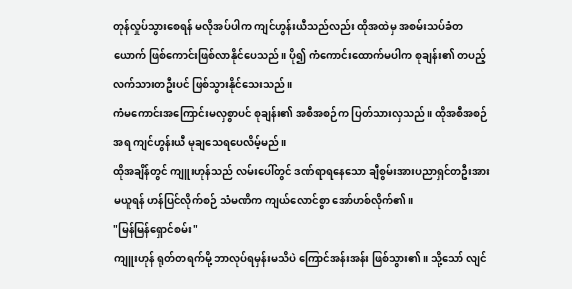တုန်လှုပ်သွားစေရန် မလိုအပ်ပါက ကျင်ဟွန်းယီသည်လည်း ထိုအထဲမှ အစမ်းသပ်ခံတယောက် ဖြစ်ကောင်းဖြစ်လာနိုင်ပေသည်။ ပို၍ ကံကောင်းထောက်မပါက စုချန်း၏ တပည့်လက်သားတဦးပင် ဖြစ်သွားနိုင်သေးသည်။
ကံမကောင်းအကြောင်းမလှစွာပင် စုချန်း၏ အစီအစဉ်က ပြတ်သားလှသည်။ ထိုအစီအစဉ်အရ ကျင်ဟွန်းယီ မုချသေရပေလိမ့်မည်။
ထိုအချိန်တွင် ကျူးဟုန်သည် လမ်းပေါ်တွင် ဒဏ်ရာရနေသော ချီစွမ်းအားပညာရှင်တဦးအား မယူရန် ဟန်ပြင်လိုက်စဉ် သံမဏိက ကျယ်လောင်စွာ အော်ဟစ်လိုက်၏။
"မြန်မြန်ရှောင်စမ်း"
ကျူးဟုန် ရုတ်တရက်မို့ ဘာလုပ်ရမှန်းမသိပဲ ကြောင်အန်းအန်း ဖြစ်သွား၏။ သို့သော် လျင်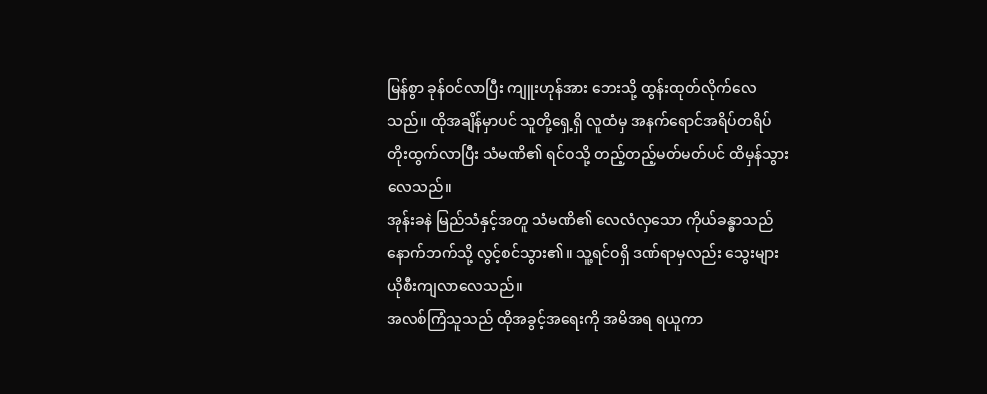မြန်စွာ ခုန်ဝင်လာပြီး ကျူးဟုန်အား ဘေးသို့ ထွန်းထုတ်လိုက်လေသည်။ ထိုအချိန်မှာပင် သူတို့ရှေ့ရှိ လူထံမှ အနက်ရောင်အရိပ်တရိပ် တိုးထွက်လာပြီး သံမဏိ၏ ရင်ဝသို့ တည့်တည့်မတ်မတ်ပင် ထိမှန်သွားလေသည်။
အုန်းခနဲ မြည်သံနှင့်အတူ သံမဏိ၏ လေလံလှသော ကိုယ်ခန္ဓာသည် နောက်ဘက်သို့ လွင့်စင်သွား၏။ သူ့ရင်ဝရှိ ဒဏ်ရာမှလည်း သွေးများ ယိုစီးကျလာလေသည်။
အလစ်ကြံသူသည် ထိုအခွင့်အရေးကို အမိအရ ရယူကာ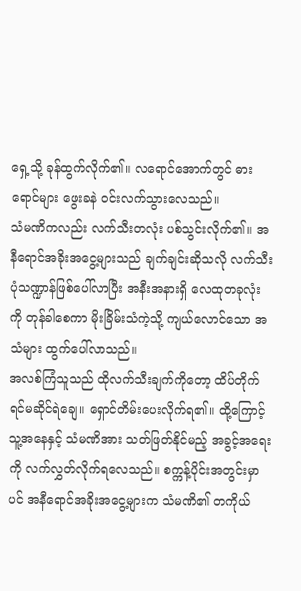ရှေ့သို့ ခုန်ထွက်လိုက်၏။ လရောင်အောက်တွင် ဓားရောင်များ ဖွေးခနဲ ဝင်းလက်သွားလေသည်။
သံမဏိကလည်း လက်သီးတလုံး ပစ်သွင်းလိုက်၏။ အနီရောင်အခိုးအငွေ့များသည် ချက်ချင်းဆိုသလို လက်သီးပုံသဏ္ဍာန်ဖြစ်ပေါ်လာပြီး အနီးအနားရှိ လေထုတခုလုံးကို တုန်ခါစေကာ မိုးခြိမ်းသံကဲ့သို့ ကျယ်လောင်သော အသံများ ထွက်ပေါ်လာသည်။
အလစ်ကြံသူသည် ထိုလက်သီးချက်ကိုတော့ ထိပ်တိုက်ရင်မဆိုင်ရဲချေ။ ရှောင်တိမ်းပေးလိုက်ရ၏။ ထို့ကြောင့် သူ့အနေနှင့် သံမဏိအား သတ်ဖြတ်နိုင်မည့် အခွင့်အရေးကို လက်လွှတ်လိုက်ရလေသည်။ စက္ကန့်ပိုင်းအတွင်းမှာပင် အနီရောင်အခိုးအငွေ့များက သံမဏိ၏ တကိုယ်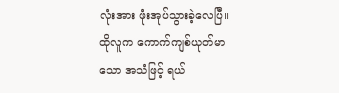လုံးအား ဖုံးအုပ်သွားခဲ့လေပြီ။
ထိုလူက ကောက်ကျစ်ယုတ်မာသော အသံဖြင့် ရယ်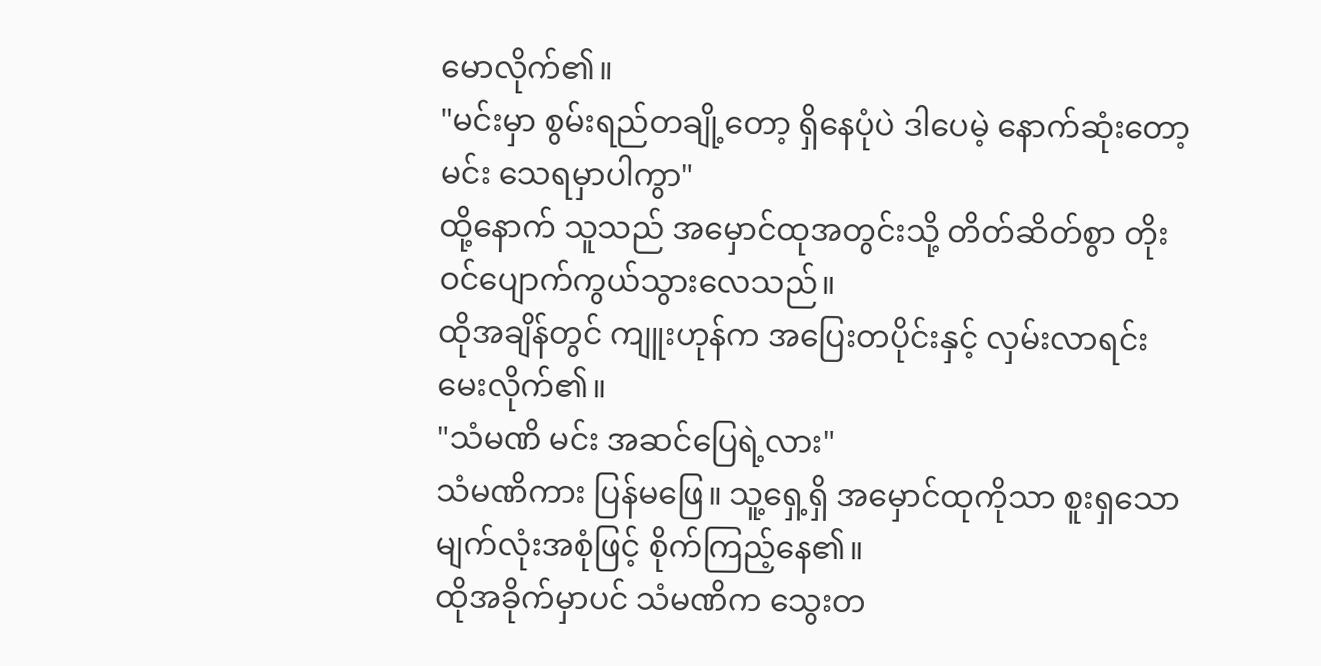မောလိုက်၏။
"မင်းမှာ စွမ်းရည်တချို့တော့ ရှိနေပုံပဲ ဒါပေမဲ့ နောက်ဆုံးတော့ မင်း သေရမှာပါကွာ"
ထို့နောက် သူသည် အမှောင်ထုအတွင်းသို့ တိတ်ဆိတ်စွာ တိုးဝင်ပျောက်ကွယ်သွားလေသည်။
ထိုအချိန်တွင် ကျူးဟုန်က အပြေးတပိုင်းနှင့် လှမ်းလာရင်း မေးလိုက်၏။
"သံမဏိ မင်း အဆင်ပြေရဲ့လား"
သံမဏိကား ပြန်မဖြေ။ သူ့ရှေ့ရှိ အမှောင်ထုကိုသာ စူးရှသော မျက်လုံးအစုံဖြင့် စိုက်ကြည့်နေ၏။
ထိုအခိုက်မှာပင် သံမဏိက သွေးတ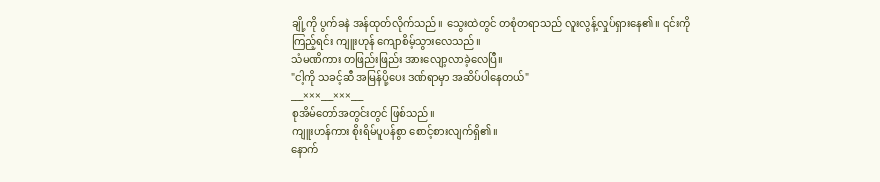ချို့ကို ပွက်ခနဲ အန်ထုတ်လိုက်သည်။ သွေးထဲတွင် တစုံတရာသည် လူးလွန့်လှုပ်ရှားနေ၏။ ၎င်းကိုကြည့်ရင်း ကျူးဟုန် ကျောစိမ့်သွားလေသည်။
သံမဏိကား တဖြည်းဖြည်း အားလျော့လာခဲ့လေပြီ။
"ငါ့ကို သခင့်ဆီ အမြန်ပို့ပေး ဒဏ်ရာမှာ အဆိပ်ပါနေတယ်"
___×××___×××___
စုအိမ်တော်အတွင်းတွင် ဖြစ်သည်။
ကျူးဟန်ကား စိုးရိမ်ပူပန်စွာ စောင့်စားလျက်ရှိ၏။
နောက်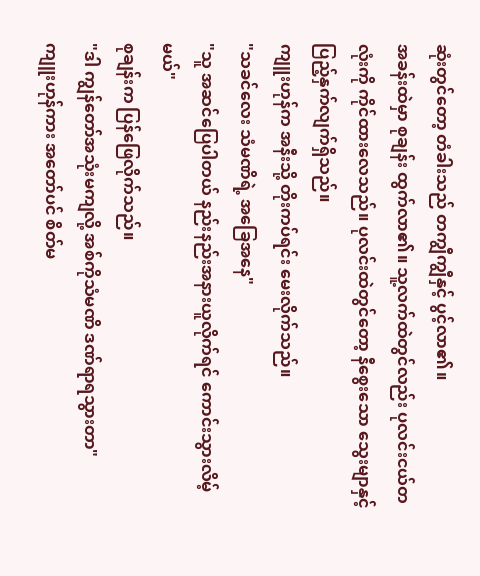ဆုံးတွင်တော့ တံခါးသည် တကျွီကျွီနှင့် ပွင့်လာ၏။
အခန်းထဲမှာ စုချန်း ထွက်လာ၏။ သူ့လက်ထဲတွင်လည်း ပုလင်းငယ်တလုံးကို ကိုင်ထားလေသည်။ ပုလင်းထဲတွင်တော့ နီစွေးသော သွေးမျာနှင့် ပြည့်နှက်လျက်ရှိသည်။
ကျူးဟုန်က အနီးသို့ တိုးကပ်ရင်း မေးလိုက်သည်။
"သခင်လေး သံမဏိရဲ့ အခြေအနေ"
"သူ အဆင်ပြေပါတယ် နည်းနည်းအနားယူလိုက်ရင် ကောင်းသွားလိမ့်မယ်"
စုချန်းက ပြန်ဖြေလိုက်သည်။
"ဒါ ကျွန်တော်အသုံးမကျလို့ အစ်ကိုသံမဏိ ဒဏ်ရာရသွားတာ"
ကျူးဟုန်ကား အတော်ပင် စိတ်မ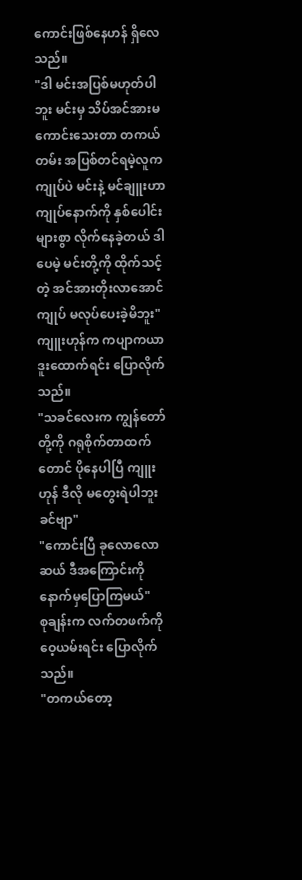ကောင်းဖြစ်နေဟန် ရှိလေသည်။
"ဒါ မင်းအပြစ်မဟုတ်ပါဘူး မင်းမှ သိပ်အင်အားမကောင်းသေးတာ တကယ်တမ်း အပြစ်တင်ရမဲ့လူက ကျုပ်ပဲ မင်းနဲ့ မင်ချူးဟာ ကျုပ်နောက်ကို နှစ်ပေါင်းများစွာ လိုက်နေခဲ့တယ် ဒါပေမဲ့ မင်းတို့ကို ထိုက်သင့်တဲ့ အင်အားတိုးလာအောင် ကျုပ် မလုပ်ပေးခဲ့မိဘူး"
ကျူးဟုန်က ကပျာကယာ ဒူးထောက်ရင်း ပြောလိုက်သည်။
"သခင်လေးက ကျွန်တော်တို့ကို ဂရုစိုက်တာထက်တောင် ပိုနေပါပြီ ကျူးဟုန် ဒီလို မတွေးရဲပါဘူးခင်ဗျာ"
"ကောင်းပြီ ခုလောလောဆယ် ဒီအကြောင်းကို နောက်မှပြောကြမယ်"
စုချန်းက လက်တဖက်ကို ဝေ့ယမ်းရင်း ပြောလိုက်သည်။
"တကယ်တော့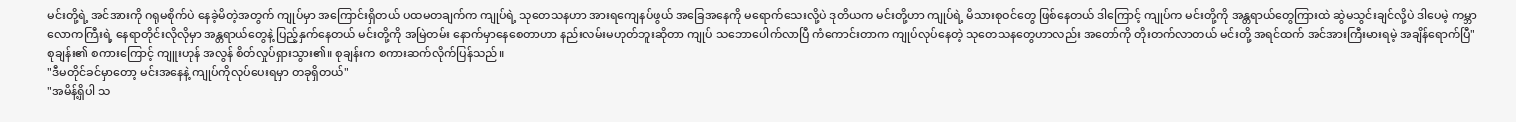မင်းတို့ရဲ့ အင်အားကို ဂရုမစိုက်ပဲ နေခဲ့မိတဲ့အတွက် ကျုပ်မှာ အကြောင်းရှိတယ် ပထမတချက်က ကျုပ်ရဲ့ သုတေသနဟာ အားရကျေနပ်ဖွယ် အခြေအနေကို မရောက်သေးလို့ပဲ ဒုတိယက မင်းတို့ဟာ ကျုပ်ရဲ့ မိသားစုဝင်တွေ ဖြစ်နေတယ် ဒါကြောင့် ကျုပ်က မင်းတို့ကို အန္တရာယ်တွေကြားထဲ ဆွဲမသွင်းချင်လို့ပဲ ဒါပေမဲ့ ကမ္ဘာလောကကြီးရဲ့ နေရာတိုင်းလိုလိုမှာ အန္တရာယ်တွေနဲ့ ပြည့်နှက်နေတယ် မင်းတို့ကို အမြဲတမ်း နောက်မှာနေစေတာဟာ နည်းလမ်းမဟုတ်ဘူးဆိုတာ ကျုပ် သဘောပေါက်လာပြီ ကံကောင်းတာက ကျုပ်လုပ်နေတဲ့ သုတေသနတွေဟာလည်း အတော်ကို တိုးတက်လာတယ် မင်းတို့ အရင်ထက် အင်အားကြီးမားရမဲ့ အချိန်ရောက်ပြီ"
စုချန်း၏ စကားကြောင့် ကျူးဟုန် အလွန် စိတ်လှုပ်ရှားသွား၏။ စုချန်းက စကားဆက်လိုက်ပြန်သည်။
"ဒီမတိုင်ခင်မှာတော့ မင်းအနေနဲ့ ကျုပ်ကိုလုပ်ပေးရမှာ တခုရှိတယ်"
"အမိန့်ရှိပါ သ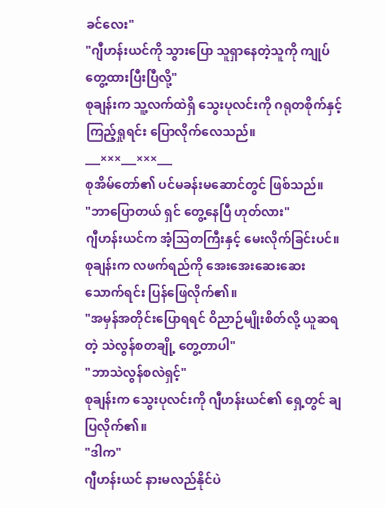ခင်လေး"
"ဂျီဟန်းယင်ကို သွားပြော သူရှာနေတဲ့သူကို ကျုပ် တွေ့ထားပြီးပြီလို့"
စုချန်းက သူ့လက်ထဲရှိ သွေးပုလင်းကို ဂရုတစိုက်နှင့် ကြည့်ရှုရင်း ပြောလိုက်လေသည်။
___×××___×××___
စုအိမ်တော်၏ ပင်မခန်းမဆောင်တွင် ဖြစ်သည်။
"ဘာပြောတယ် ရှင် တွေ့နေပြီ ဟုတ်လား"
ဂျီဟန်းယင်က အံ့သြတကြီးနှင့် မေးလိုက်ခြင်းပင်။
စုချန်းက လဖက်ရည်ကို အေးအေးဆေးဆေး သောက်ရင်း ပြန်ဖြေလိုက်၏။
"အမှန်အတိုင်းပြောရရင် ဝိညာဉ်မျိုးစိတ်လို့ ယူဆရတဲ့ သဲလွန်စတချို့ တွေ့တာပါ"
"ဘာသဲလွန်စလဲရှင့်"
စုချန်းက သွေးပုလင်းကို ဂျီဟန်းယင်၏ ရှေ့တွင် ချပြလိုက်၏။
"ဒါက"
ဂျီဟန်းယင် နားမလည်နိုင်ပဲ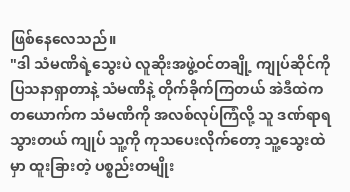ဖြစ်နေလေသည်။
"ဒါ သံမဏိရဲ့သွေးပဲ လူဆိုးအဖွဲ့ဝင်တချို့ ကျုပ်ဆိုင်ကို ပြသနာရှာတာနဲ့ သံမဏိနဲ့ တိုက်ခိုက်ကြတယ် အဲဒီထဲက တယောက်က သံမဏိကို အလစ်လုပ်ကြံလို့ သူ ဒဏ်ရာရသွားတယ် ကျုပ် သူ့ကို ကုသပေးလိုက်တော့ သူ့သွေးထဲမှာ ထူးခြားတဲ့ ပစ္စည်းတမျိုး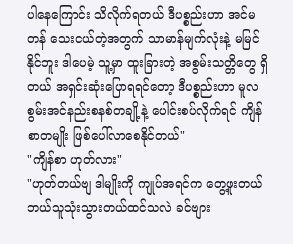ပါနေကြောင်း သိလိုက်ရတယ် ဒီပစ္စည်းဟာ အင်မတန် သေးငယ်တဲ့အတွက် သာမာန်မျက်လုံးနဲ့ မမြင်နိုင်ဘူး ဒါပေမဲ့ သူ့မှာ ထူးခြားတဲ့ အစွမ်းသတ္တိတွေ ရှိတယ် အရှင်းဆုံးပြောရရင်တော့ ဒီပစ္စည်းဟာ မူလစွမ်းအင်နည်းစနစ်တချို့နဲ့ ပေါင်းစပ်လိုက်ရင် ကျိန်စာတမျိုး ဖြစ်ပေါ်လာစေနိုင်တယ်"
"ကျိန်စာ ဟုတ်လား"
"ဟုတ်တယ်ဗျ ဒါမျိုးကို ကျုပ်အရင်က တွေ့ဖူးတယ် ဘယ်သူသုံးသွားတယ်ထင်သလဲ ခင်ဗျား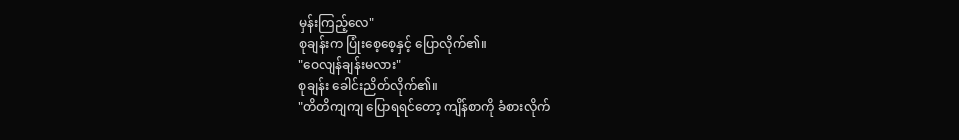မှန်းကြည့်လေ"
စုချန်းက ပြုံးစေ့စေ့နှင့် ပြောလိုက်၏။
"ဝေလျန်ချန်းမလား"
စုချန်း ခေါင်းညိတ်လိုက်၏။
"တိတိကျကျ ပြောရရင်တော့ ကျိန်စာကို ခံစားလိုက်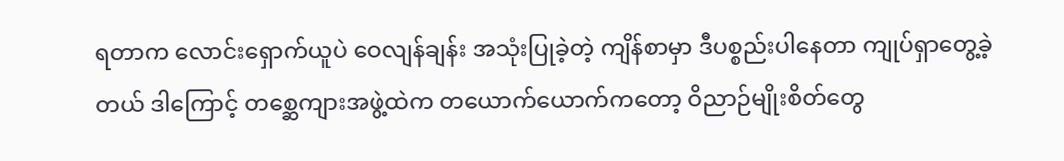ရတာက လောင်းရှောက်ယူပဲ ဝေလျန်ချန်း အသုံးပြုခဲ့တဲ့ ကျိန်စာမှာ ဒီပစ္စည်းပါနေတာ ကျုပ်ရှာတွေ့ခဲ့တယ် ဒါကြောင့် တစ္ဆေကျားအဖွဲ့ထဲက တယောက်ယောက်ကတော့ ဝိညာဉ်မျိုးစိတ်တွေ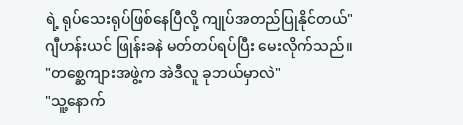ရဲ့ ရုပ်သေးရုပ်ဖြစ်နေပြီလို့ ကျုပ်အတည်ပြုနိုင်တယ်"
ဂျီဟန်းယင် ဖြုန်းခနဲ မတ်တပ်ရပ်ပြီး မေးလိုက်သည်။
"တစ္ဆေကျားအဖွဲ့က အဲဒီလူ ခုဘယ်မှာလဲ"
"သူ့နောက်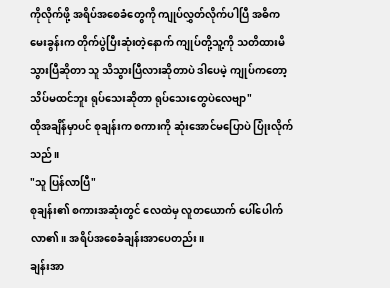ကိုလိုက်ဖို့ အရိပ်အစေခံတွေကို ကျုပ်လွှတ်လိုက်ပါပြီ အဓိကမေးခွန်းက တိုက်ပွဲပြီးဆုံးတဲ့နောက် ကျုပ်တို့သူ့ကို သတိထားမိသွားပြီဆိုတာ သူ သိသွားပြီလားဆိုတာပဲ ဒါပေမဲ့ ကျုပ်ကတော့ သိပ်မထင်ဘူး ရုပ်သေးဆိုတာ ရုပ်သေးတွေပဲလေဗျာ"
ထိုအချိန်မှာပင် စုချန်းက စကားကို ဆုံးအောင်မပြောပဲ ပြုံးလိုက်သည်။
"သူ ပြန်လာပြီ"
စုချန်း၏ စကားအဆုံးတွင် လေထဲမှ လူတယောက် ပေါ်ပေါက်လာ၏။ အရိပ်အစေခံချန်းအာပေတည်း။
ချန်းအာ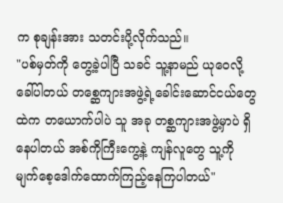က စုချန်းအား သတင်းပို့လိုက်သည်။
"ပစ်မှတ်ကို တွေ့ခဲ့ပါပြီ သခင် သူ့နာမည် ယုဝေလို့ ခေါ်ပါတယ် တစ္ဆေကျားအဖွဲ့ရဲ့ခေါင်းဆောင်ငယ်တွေထဲက တယောက်ပါပဲ သူ အခု တစ္ဆကျားအဖွဲ့မှာပဲ ရှိနေပါတယ် အစ်ကိုကြီးကွေ့နဲ့ ကျန်လူတွေ သူ့ကို မျက်စေ့ဒေါက်ထောက်ကြည့်နေကြပါတယ်"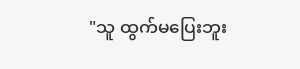"သူ ထွက်မပြေးဘူး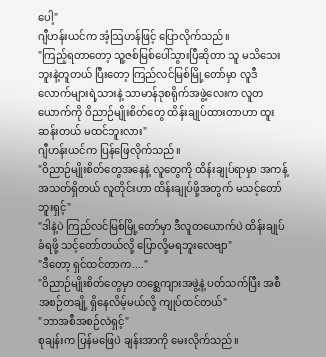ပေါ့"
ဂျီဟန်းယင်က အံ့သြဟန်ဖြင့် ပြောလိုက်သည်။
"ကြည့်ရတာတော့ သူ့ဇစ်မြစ်ပေါ်သွားပြီဆိုတာ သူ မသိသေးဘူးနဲ့တူတယ် ပြီးတော့ ကြည်လင်မြစ်မြို့တော်မှာ လူဒီလောက်များရဲ့သားနဲ့ သာမာန်ဒုစရိုက်အဖွဲ့လေးက လူတယောက်ကို ဝိညာဉ်မျိုးစိတ်တွေ ထိန်းချုပ်ထားတာဟာ ထူးဆန်းတယ် မထင်ဘူးလား"
ဂျီဟန်းယင်က ပြန်ဖြေလိုက်သည်။
"ဝိညာဉ်မျိုးစိတ်တွေအနေနဲ့ လူတွေကို ထိန်းချုပ်ရာမှာ အကန့်အသတ်ရှိတယ် လူတိုင်းဟာ ထိန်းချုပ်ဖို့အတွက် မသင့်တော်ဘူးရှင့်"
"ဒါနဲ့ပဲ ကြည်လင်မြစ်မြို့တော်မှာ ဒီလူတယောက်ပဲ ထိန်းချုပ်ခံရဖို့ သင့်တော်တယ်လို့ ပြောလို့မရဘူးလေဗျာ"
"ဒီတော့ ရှင်ထင်တာက...."
"ဝိညာဉ်မျိုးစိတ်တွေမှာ တစ္ဆေကျားအဖွဲ့နဲ့ ပတ်သက်ပြီး အစီအစဉ်တချို့ ရှိနေလိမ့်မယ်လို့ ကျုပ်ထင်တယ်"
"ဘာအစီအစဉ်လဲရှင့်"
စုချန်းက ပြန်မဖြေပဲ ချန်းအာကို မေးလိုက်သည်။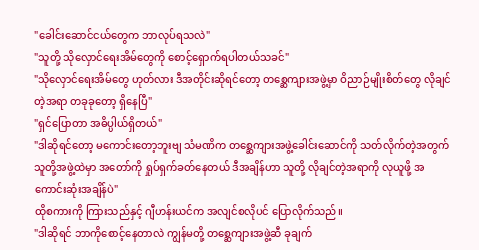"ခေါင်းဆောင်ငယ်တွေက ဘာလုပ်ရသလဲ"
"သူတို့ သိုလှောင်ရေးအိမ်တွေကို စောင့်ရှောက်ရပါတယ်သခင်"
"သိုလှောင်ရေးအိမ်တွေ ဟုတ်လား ဒီအတိုင်းဆိုရင်တော့ တစ္ဆေကျားအဖွဲ့မှာ ဝိညာဉ်မျိုးစိတ်တွေ လိုချင်တဲ့အရာ တခုခုတော့ ရှိနေပြီ"
"ရှင်ပြောတာ အဓိပ္ပါယ်ရှိတယ်"
"ဒါဆိုရင်တော့ မကောင်းတော့ဘူးဗျ သံမဏိက တစ္ဆေကျားအဖွဲ့ခေါင်းဆောင်ကို သတ်လိုက်တဲ့အတွက် သူတို့အဖွဲ့ထဲမှာ အတော်ကို ရှုပ်ရှက်ခတ်နေတယ် ဒီအချိန်ဟာ သူတို့ လိုချင်တဲ့အရာကို လုယူဖို့ အကောင်းဆုံးအချိန်ပဲ"
ထိုစကားကို ကြားသည်နှင့် ဂျီဟန်းယင်က အလျင်စလိုပင် ပြောလိုက်သည်။
"ဒါဆိုရင် ဘာကိုစောင့်နေတာလဲ ကျွန်မတို့ တစ္ဆေကျားအဖွဲ့ဆီ ခုချက်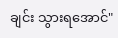ချင်း သွားရအောင်"